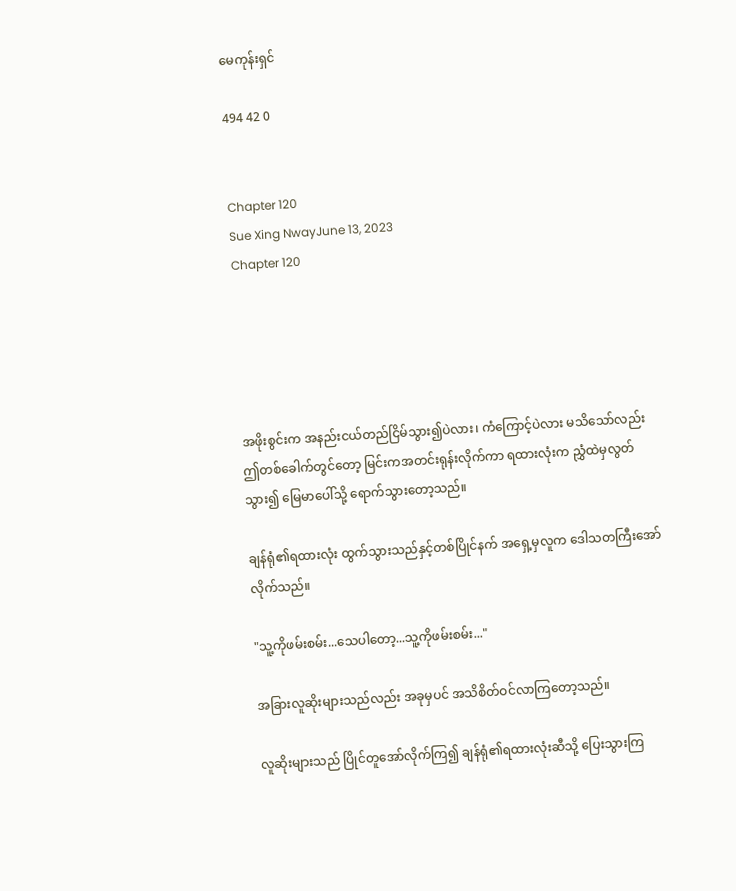မေကုန်းရှင်

494 42 0


Chapter 120
Sue Xing NwayJune 13, 2023
Chapter 120





အဖိုးစွင်းက အနည်းငယ်တည်ငြိမ်သွား၍ပဲလား၊ ကံကြောင့်ပဲလား မသိသော်လည်း ဤတစ်ခေါက်တွင်တော့ မြင်းကအတင်းရုန်းလိုက်ကာ ရထားလုံးက ညွှံထဲမှလွတ်သွား၍ မြေမာပေါ်သို့ ရောက်သွားတော့သည်။

ချန်ရုံ၏ရထားလုံး ထွက်သွားသည်နှင့်တစ်ပြိုင်နက် အရှေ့မှလူက ဒေါသတကြီးအော်လိုက်သည်။

"သူ့ကိုဖမ်းစမ်း...သေပါတော့...သူ့ကိုဖမ်းစမ်း..."

အခြားလူဆိုးများသည်လည်း အခုမှပင် အသိစိတ်ဝင်လာကြတော့သည်။

လူဆိုးများသည် ပြိုင်တူအော်လိုက်ကြ၍ ချန်ရုံ၏ရထားလုံးဆီသို့ ပြေးသွားကြ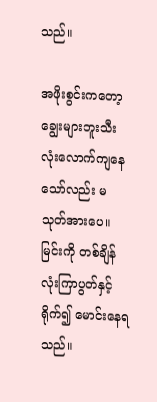သည်။

အဖိုးစွင်းကတော့ ချွေးများဘူးသီးလုံးလောက်ကျနေသော်လည်း မသုတ်အားပေ။ မြင်းကို တစ်ချိန်လုံးကြာပွတ်နှင့်ရိုက်၍ မောင်းနေရသည်။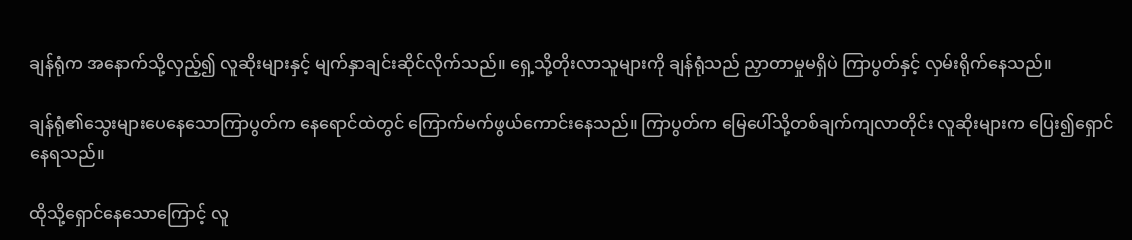ချန်ရုံက အနောက်သို့လှည့်၍ လူဆိုးများနှင့် မျက်နှာချင်းဆိုင်လိုက်သည်။ ရှေ့သို့တိုးလာသူများကို ချန်ရုံသည် ညှာတာမှုမရှိပဲ ကြာပွတ်နှင့် လှမ်းရိုက်နေသည်။

ချန်ရုံ၏သွေးများပေနေသောကြာပွတ်က နေရောင်ထဲတွင် ကြောက်မက်ဖွယ်ကောင်းနေသည်။ ကြာပွတ်က မြေပေါ်သို့တစ်ချက်ကျလာတိုင်း လူဆိုးများက ပြေး၍ရှောင်နေရသည်။

ထိုသို့ရှောင်နေသောကြောင့် လူ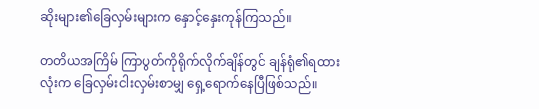ဆိုးများ၏ခြေလှမ်းများက နှောင့်နှေးကုန်ကြသည်။

တတိယအကြိမ် ကြာပွတ်ကိုရိုက်လိုက်ချိန်တွင် ချန်ရုံ၏ရထားလုံးက ခြေလှမ်းငါးလှမ်းစာမျှ ရှေ့ရောက်နေပြီဖြစ်သည်။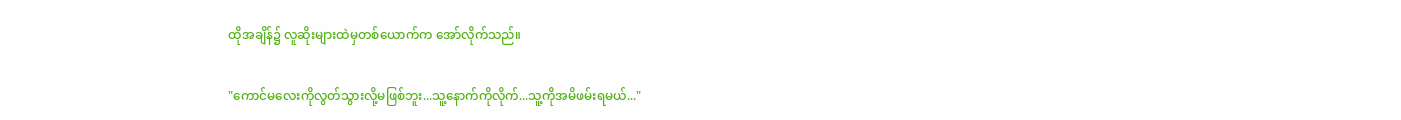ထိုအချိန်၌ လူဆိုးများထဲမှတစ်ယောက်က အော်လိုက်သည်။

"ကောင်မလေးကိုလွတ်သွားလို့မဖြစ်ဘူး...သူ့နောက်ကိုလိုက်...သူ့ကိုအမိဖမ်းရမယ်..."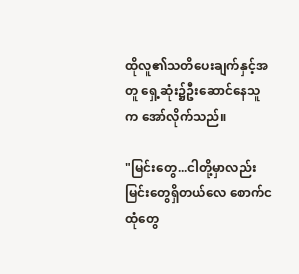ထိုလူ၏သတိ‌ပေးချက်နှင့်အတူ ရှေ့ဆုံး၌ဦးဆောင်နေသူက အော်လိုက်သည်။

"မြင်းတွေ...ငါတို့မှာလည်း မြင်းတွေရှိတယ်လေ စောက်ငထုံတွေ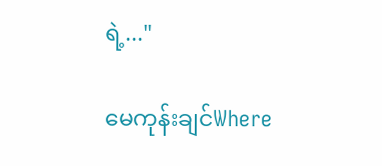ရဲ့..."

မေကုန်းချင်Where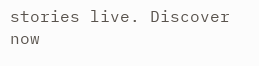stories live. Discover now